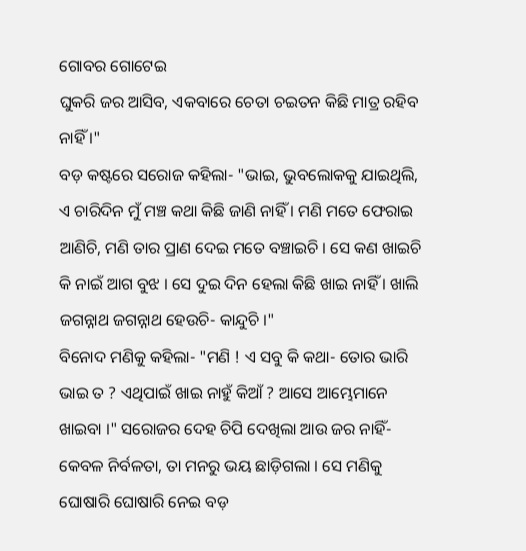ଗୋବର ଗୋଟେଇ
ଘୁକରି ଜର ଆସିବ, ଏକବାରେ ଚେତା ଚଇତନ କିଛି ମାତ୍ର ରହିବ ନାହିଁ ।"
ବଡ଼ କଷ୍ଟରେ ସରୋଜ କହିଲା- "ଭାଇ, ଭୁବଲୋକକୁ ଯାଇଥିଲି, ଏ ଚାରିଦିନ ମୁଁ ମଞ୍ଚ କଥା କିଛି ଜାଣି ନାହିଁ । ମଣି ମତେ ଫେରାଇ ଆଣିଚି, ମଣି ତାର ପ୍ରାଣ ଦେଇ ମତେ ବଞ୍ଚାଇଚି । ସେ କଣ ଖାଇଚି କି ନାଇଁ ଆଗ ବୁଝ । ସେ ଦୁଇ ଦିନ ହେଲା କିଛି ଖାଇ ନାହିଁ । ଖାଲି ଜଗନ୍ନାଥ ଜଗନ୍ନାଥ ହେଉଚି- କାନ୍ଦୁଚି ।"
ବିନୋଦ ମଣିକୁ କହିଲା- "ମଣି ! ଏ ସବୁ କି କଥା- ତୋର ଭାରି ଭାଇ ତ ? ଏଥିପାଇଁ ଖାଇ ନାହୁଁ କିଆଁ ? ଆସେ ଆମ୍ଭେମାନେ ଖାଇବା ।" ସରୋଜର ଦେହ ଚିପି ଦେଖିଲା ଆଉ ଜର ନାହିଁ- କେବଳ ନିର୍ବଳତା, ତା ମନରୁ ଭୟ ଛାଡ଼ିଗଲା । ସେ ମଣିକୁ ଘୋଷାରି ଘୋଷାରି ନେଇ ବଡ଼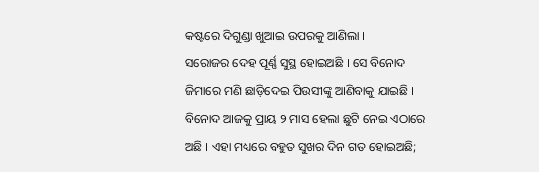କଷ୍ଟରେ ଦିଗୁଣ୍ଡା ଖୁଆଇ ଉପରକୁ ଆଣିଲା ।
ସରୋଜର ଦେହ ପୂର୍ଣ୍ଣ ସୁସ୍ଥ ହୋଇଅଛି । ସେ ବିନୋଦ ଜିମାରେ ମଣି ଛାଡ଼ିଦେଇ ପିଉସୀଙ୍କୁ ଆଣିବାକୁ ଯାଇଛି । ବିନୋଦ ଆଜକୁ ପ୍ରାୟ ୨ ମାସ ହେଲା ଛୁଟି ନେଇ ଏଠାରେ ଅଛି । ଏହା ମଧ୍ୟରେ ବହୁତ ସୁଖର ଦିନ ଗତ ହୋଇଅଛି;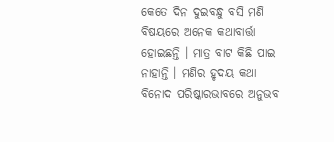କେତେ ଦିନ ଦୁଇବନ୍ଧୁ ବସି ମଣି ବିଷୟରେ ଅନେକ କଥାବାର୍ତ୍ତା ହୋଇଛନ୍ତି । ମାତ୍ର ବାଟ କିଛି ପାଇ ନାହାନ୍ତି । ମଣିର ହୃଦୟ କଥା ବିନୋଦ ପରିଷ୍କାରଭାବରେ ଅନୁଭବ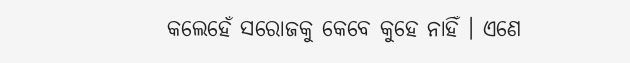କଲେହେଁ ସରୋଜକୁ କେବେ କୁହେ ନାହିଁ । ଏଣେ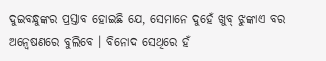ଦୁଇବନ୍ଧୁଙ୍କର ପ୍ରସ୍ତାବ ହୋଇଛି ଯେ, ସେମାନେ ଦୁହେଁ ଖୁବ୍ ଝୁଙ୍କାଏ ବର ଅନ୍ୱେଷଣରେ ବୁଲିବେ । ବିନୋଦ ସେଥିରେ ହଁ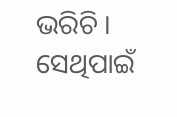ଭରିଚି । ସେଥିପାଇଁ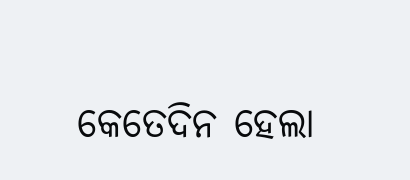କେତେଦିନ ହେଲା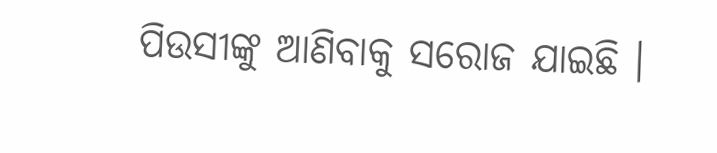ପିଉସୀଙ୍କୁ ଆଣିବାକୁ ସରୋଜ ଯାଇଛି ।